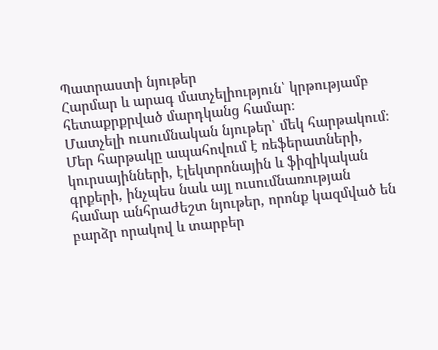Պատրաստի նյութեր
Հարմար և արագ մատչելիություն՝ կրթությամբ հետաքրքրված մարդկանց համար։
Մատչելի ուսումնական նյութեր՝ մեկ հարթակում։
Մեր հարթակը ապահովում է ռեֆերատների, կուրսայինների, էլեկտրոնային և ֆիզիկական գրքերի, ինչպես նաև այլ ուսումնառության համար անհրաժեշտ նյութեր, որոնք կազմված են բարձր որակով և տարբեր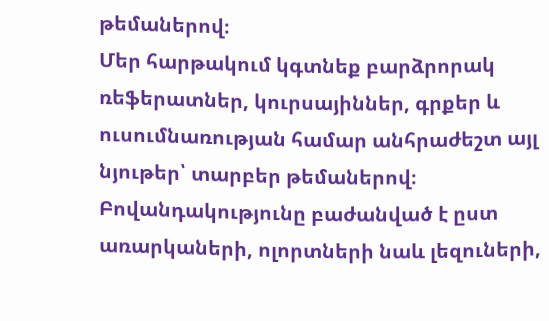թեմաներով։
Մեր հարթակում կգտնեք բարձրորակ ռեֆերատներ, կուրսայիններ, գրքեր և ուսումնառության համար անհրաժեշտ այլ նյութեր՝ տարբեր թեմաներով։
Բովանդակությունը բաժանված է ըստ առարկաների, ոլորտների նաև լեզուների,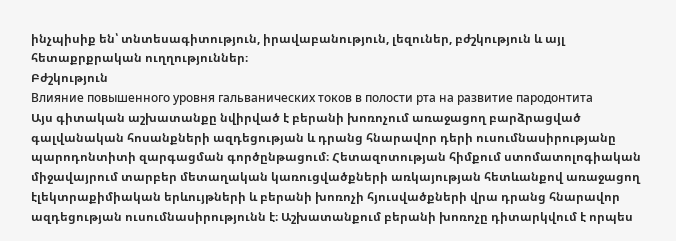ինչպիսիք են՝ տնտեսագիտություն, իրավաբանություն, լեզուներ, բժշկություն և այլ հետաքրքրական ուղղություններ։
Բժշկություն
Влияние повышенного уровня гальванических токов в полости рта на развитие пародонтита
Այս գիտական աշխատանքը նվիրված է բերանի խոռոչում առաջացող բարձրացված գալվանական հոսանքների ազդեցության և դրանց հնարավոր դերի ուսումնասիրությանը պարոդոնտիտի զարգացման գործընթացում։ Հետազոտության հիմքում ստոմատոլոգիական միջավայրում տարբեր մետաղական կառուցվածքների առկայության հետևանքով առաջացող էլեկտրաքիմիական երևույթների և բերանի խոռոչի հյուսվածքների վրա դրանց հնարավոր ազդեցության ուսումնասիրությունն է։ Աշխատանքում բերանի խոռոչը դիտարկվում է որպես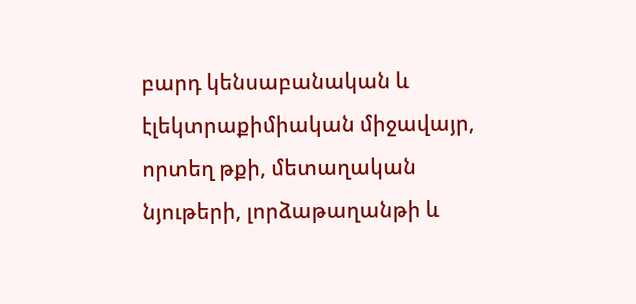բարդ կենսաբանական և էլեկտրաքիմիական միջավայր, որտեղ թքի, մետաղական նյութերի, լորձաթաղանթի և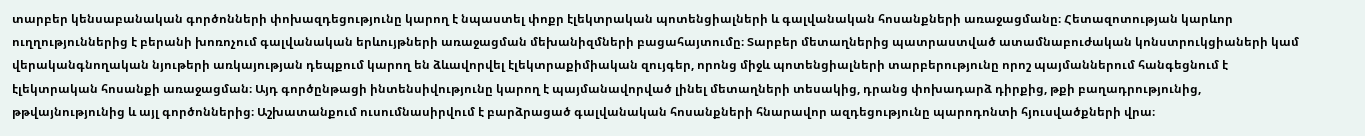տարբեր կենսաբանական գործոնների փոխազդեցությունը կարող է նպաստել փոքր էլեկտրական պոտենցիալների և գալվանական հոսանքների առաջացմանը։ Հետազոտության կարևոր ուղղություններից է բերանի խոռոչում գալվանական երևույթների առաջացման մեխանիզմների բացահայտումը։ Տարբեր մետաղներից պատրաստված ատամնաբուժական կոնստրուկցիաների կամ վերականգնողական նյութերի առկայության դեպքում կարող են ձևավորվել էլեկտրաքիմիական զույգեր, որոնց միջև պոտենցիալների տարբերությունը որոշ պայմաններում հանգեցնում է էլեկտրական հոսանքի առաջացման։ Այդ գործընթացի ինտենսիվությունը կարող է պայմանավորված լինել մետաղների տեսակից, դրանց փոխադարձ դիրքից, թքի բաղադրությունից, թթվայնությունից և այլ գործոններից։ Աշխատանքում ուսումնասիրվում է բարձրացած գալվանական հոսանքների հնարավոր ազդեցությունը պարոդոնտի հյուսվածքների վրա։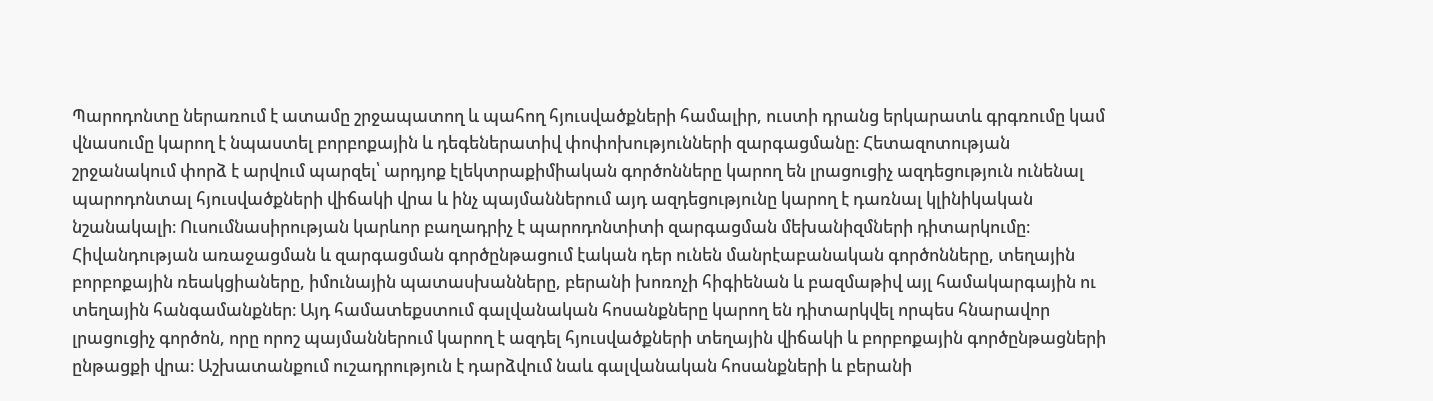Պարոդոնտը ներառում է ատամը շրջապատող և պահող հյուսվածքների համալիր, ուստի դրանց երկարատև գրգռումը կամ վնասումը կարող է նպաստել բորբոքային և դեգեներատիվ փոփոխությունների զարգացմանը։ Հետազոտության շրջանակում փորձ է արվում պարզել՝ արդյոք էլեկտրաքիմիական գործոնները կարող են լրացուցիչ ազդեցություն ունենալ պարոդոնտալ հյուսվածքների վիճակի վրա և ինչ պայմաններում այդ ազդեցությունը կարող է դառնալ կլինիկական նշանակալի։ Ուսումնասիրության կարևոր բաղադրիչ է պարոդոնտիտի զարգացման մեխանիզմների դիտարկումը։ Հիվանդության առաջացման և զարգացման գործընթացում էական դեր ունեն մանրէաբանական գործոնները, տեղային բորբոքային ռեակցիաները, իմունային պատասխանները, բերանի խոռոչի հիգիենան և բազմաթիվ այլ համակարգային ու տեղային հանգամանքներ։ Այդ համատեքստում գալվանական հոսանքները կարող են դիտարկվել որպես հնարավոր լրացուցիչ գործոն, որը որոշ պայմաններում կարող է ազդել հյուսվածքների տեղային վիճակի և բորբոքային գործընթացների ընթացքի վրա։ Աշխատանքում ուշադրություն է դարձվում նաև գալվանական հոսանքների և բերանի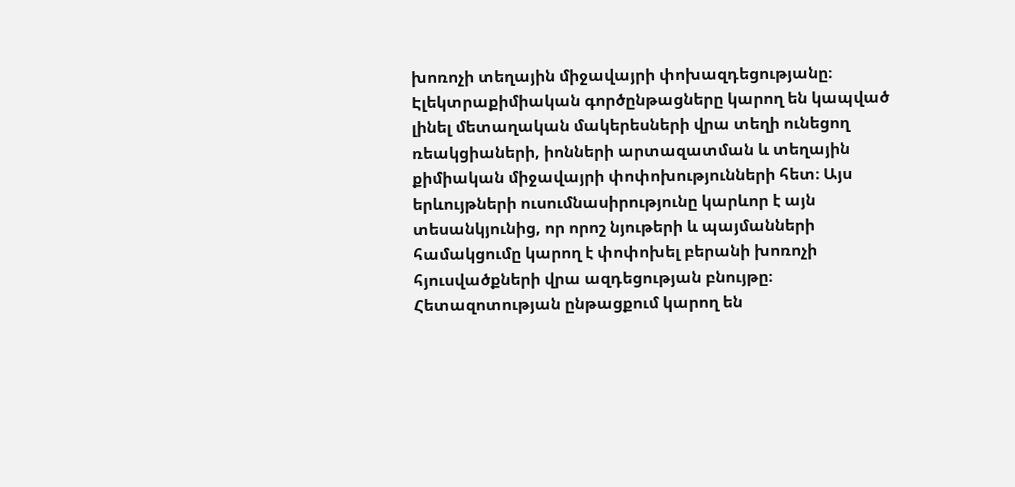խոռոչի տեղային միջավայրի փոխազդեցությանը։ Էլեկտրաքիմիական գործընթացները կարող են կապված լինել մետաղական մակերեսների վրա տեղի ունեցող ռեակցիաների, իոնների արտազատման և տեղային քիմիական միջավայրի փոփոխությունների հետ։ Այս երևույթների ուսումնասիրությունը կարևոր է այն տեսանկյունից, որ որոշ նյութերի և պայմանների համակցումը կարող է փոփոխել բերանի խոռոչի հյուսվածքների վրա ազդեցության բնույթը։ Հետազոտության ընթացքում կարող են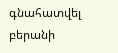գնահատվել բերանի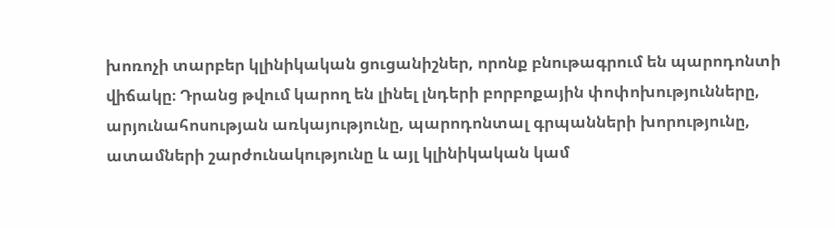խոռոչի տարբեր կլինիկական ցուցանիշներ, որոնք բնութագրում են պարոդոնտի վիճակը։ Դրանց թվում կարող են լինել լնդերի բորբոքային փոփոխությունները, արյունահոսության առկայությունը, պարոդոնտալ գրպանների խորությունը, ատամների շարժունակությունը և այլ կլինիկական կամ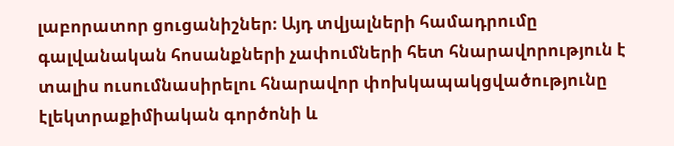լաբորատոր ցուցանիշներ։ Այդ տվյալների համադրումը գալվանական հոսանքների չափումների հետ հնարավորություն է տալիս ուսումնասիրելու հնարավոր փոխկապակցվածությունը էլեկտրաքիմիական գործոնի և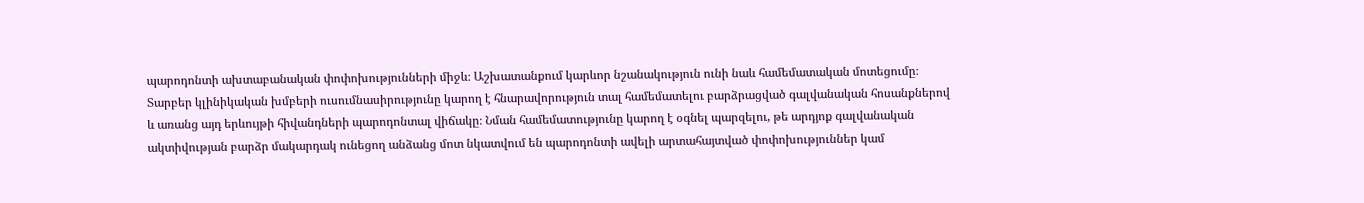պարոդոնտի ախտաբանական փոփոխությունների միջև։ Աշխատանքում կարևոր նշանակություն ունի նաև համեմատական մոտեցումը։ Տարբեր կլինիկական խմբերի ուսումնասիրությունը կարող է հնարավորություն տալ համեմատելու բարձրացված գալվանական հոսանքներով և առանց այդ երևույթի հիվանդների պարոդոնտալ վիճակը։ Նման համեմատությունը կարող է օգնել պարզելու, թե արդյոք գալվանական ակտիվության բարձր մակարդակ ունեցող անձանց մոտ նկատվում են պարոդոնտի ավելի արտահայտված փոփոխություններ կամ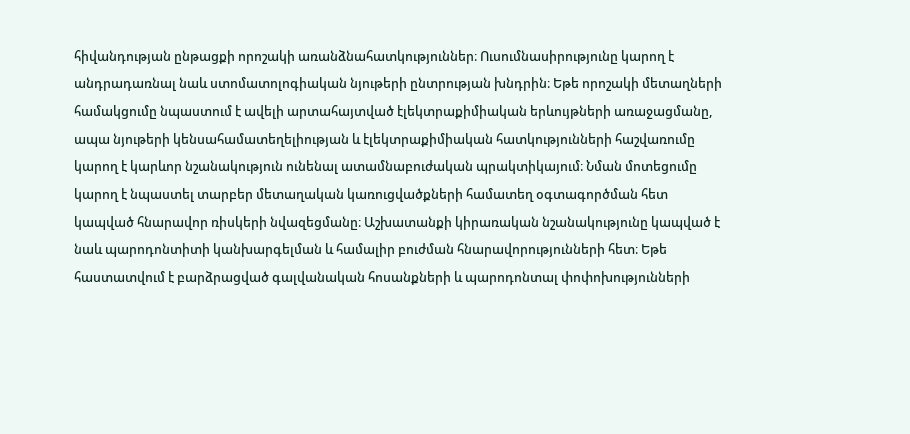հիվանդության ընթացքի որոշակի առանձնահատկություններ։ Ուսումնասիրությունը կարող է անդրադառնալ նաև ստոմատոլոգիական նյութերի ընտրության խնդրին։ Եթե որոշակի մետաղների համակցումը նպաստում է ավելի արտահայտված էլեկտրաքիմիական երևույթների առաջացմանը, ապա նյութերի կենսահամատեղելիության և էլեկտրաքիմիական հատկությունների հաշվառումը կարող է կարևոր նշանակություն ունենալ ատամնաբուժական պրակտիկայում։ Նման մոտեցումը կարող է նպաստել տարբեր մետաղական կառուցվածքների համատեղ օգտագործման հետ կապված հնարավոր ռիսկերի նվազեցմանը։ Աշխատանքի կիրառական նշանակությունը կապված է նաև պարոդոնտիտի կանխարգելման և համալիր բուժման հնարավորությունների հետ։ Եթե հաստատվում է բարձրացված գալվանական հոսանքների և պարոդոնտալ փոփոխությունների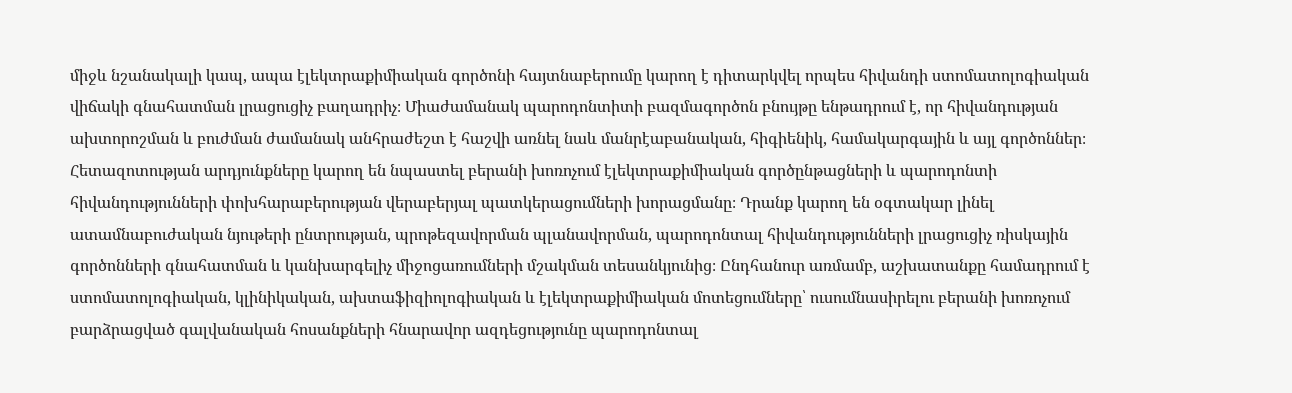միջև նշանակալի կապ, ապա էլեկտրաքիմիական գործոնի հայտնաբերումը կարող է դիտարկվել որպես հիվանդի ստոմատոլոգիական վիճակի գնահատման լրացուցիչ բաղադրիչ։ Միաժամանակ պարոդոնտիտի բազմագործոն բնույթը ենթադրում է, որ հիվանդության ախտորոշման և բուժման ժամանակ անհրաժեշտ է հաշվի առնել նաև մանրէաբանական, հիգիենիկ, համակարգային և այլ գործոններ։ Հետազոտության արդյունքները կարող են նպաստել բերանի խոռոչում էլեկտրաքիմիական գործընթացների և պարոդոնտի հիվանդությունների փոխհարաբերության վերաբերյալ պատկերացումների խորացմանը։ Դրանք կարող են օգտակար լինել ատամնաբուժական նյութերի ընտրության, պրոթեզավորման պլանավորման, պարոդոնտալ հիվանդությունների լրացուցիչ ռիսկային գործոնների գնահատման և կանխարգելիչ միջոցառումների մշակման տեսանկյունից։ Ընդհանուր առմամբ, աշխատանքը համադրում է ստոմատոլոգիական, կլինիկական, ախտաֆիզիոլոգիական և էլեկտրաքիմիական մոտեցումները՝ ուսումնասիրելու բերանի խոռոչում բարձրացված գալվանական հոսանքների հնարավոր ազդեցությունը պարոդոնտալ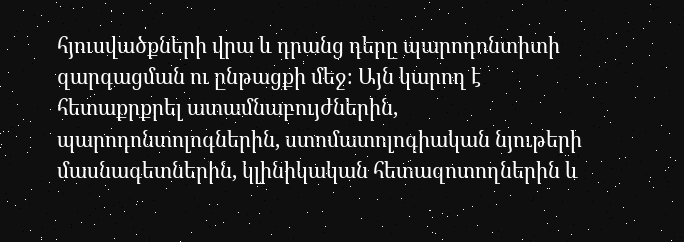հյուսվածքների վրա և դրանց դերը պարոդոնտիտի զարգացման ու ընթացքի մեջ։ Այն կարող է հետաքրքրել ատամնաբույժներին, պարոդոնտոլոգներին, ստոմատոլոգիական նյութերի մասնագետներին, կլինիկական հետազոտողներին և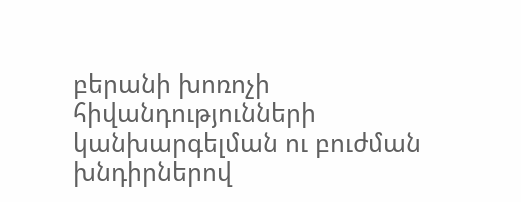բերանի խոռոչի հիվանդությունների կանխարգելման ու բուժման խնդիրներով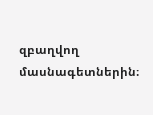զբաղվող մասնագետներին։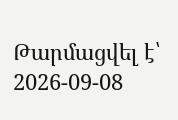Թարմացվել է՝ 2026-09-08